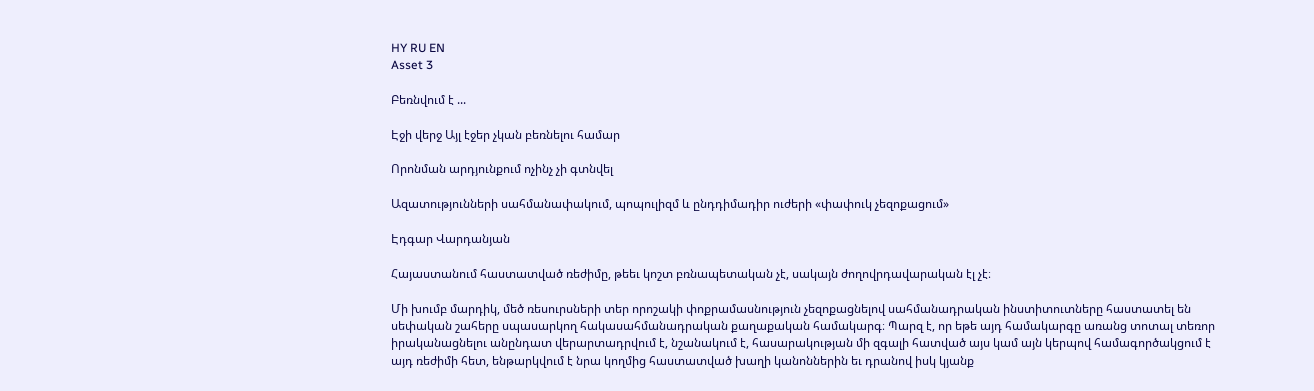HY RU EN
Asset 3

Բեռնվում է ...

Էջի վերջ Այլ էջեր չկան բեռնելու համար

Որոնման արդյունքում ոչինչ չի գտնվել

Ազատությունների սահմանափակում, պոպուլիզմ և ընդդիմադիր ուժերի «փափուկ չեզոքացում»

Էդգար Վարդանյան

Հայաստանում հաստատված ռեժիմը, թեեւ կոշտ բռնապետական չէ, սակայն ժողովրդավարական էլ չէ։

Մի խումբ մարդիկ, մեծ ռեսուրսների տեր որոշակի փոքրամասնություն չեզոքացնելով սահմանադրական ինստիտուտները հաստատել են սեփական շահերը սպասարկող հակասահմանադրական քաղաքական համակարգ։ Պարզ է, որ եթե այդ համակարգը առանց տոտալ տեռոր իրականացնելու անընդատ վերարտադրվում է, նշանակում է, հասարակության մի զգալի հատված այս կամ այն կերպով համագործակցում է այդ ռեժիմի հետ, ենթարկվում է նրա կողմից հաստատված խաղի կանոններին եւ դրանով իսկ կյանք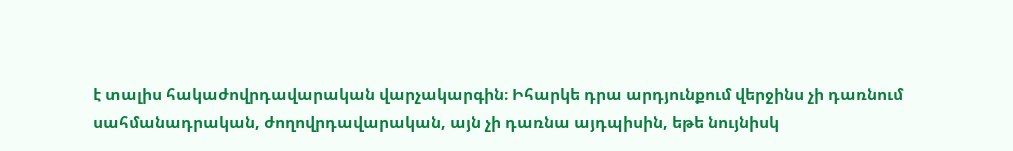է տալիս հակաժովրդավարական վարչակարգին։ Իհարկե դրա արդյունքում վերջինս չի դառնում սահմանադրական, ժողովրդավարական, այն չի դառնա այդպիսին, եթե նույնիսկ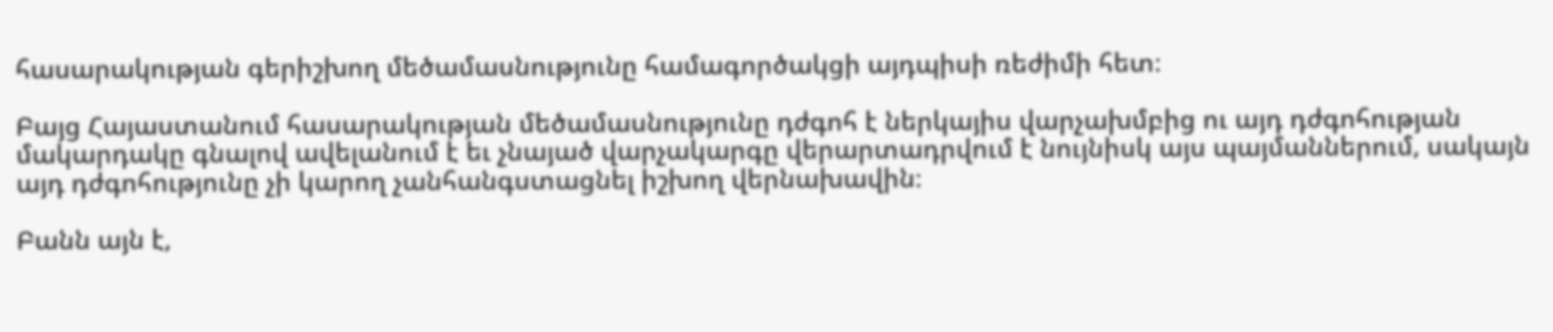հասարակության գերիշխող մեծամասնությունը համագործակցի այդպիսի ռեժիմի հետ։

Բայց Հայաստանում հասարակության մեծամասնությունը դժգոհ է ներկայիս վարչախմբից ու այդ դժգոհության մակարդակը գնալով ավելանում է եւ չնայած վարչակարգը վերարտադրվում է նույնիսկ այս պայմաններում, սակայն այդ դժգոհությունը չի կարող չանհանգստացնել իշխող վերնախավին։

Բանն այն է,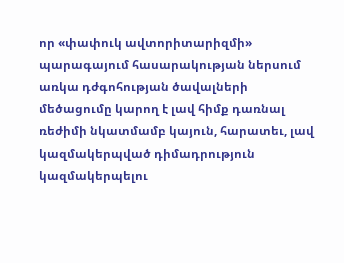որ «փափուկ ավտորիտարիզմի» պարագայում հասարակության ներսում առկա դժգոհության ծավալների մեծացումը կարող է լավ հիմք դառնալ ռեժիմի նկատմամբ կայուն, հարատեւ, լավ կազմակերպված դիմադրություն կազմակերպելու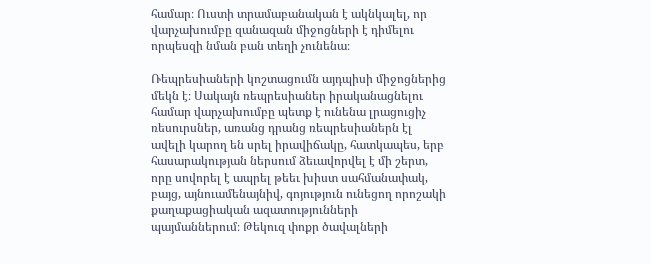համար։ Ուստի տրամաբանական է ակնկալել, որ վարչախումբը զանազան միջոցների է դիմելու որպեսզի նման բան տեղի չունենա։

Ռեպրեսիաների կոշտացումն այդպիսի միջոցներից մեկն է։ Սակայն ռեպրեսիաներ իրականացնելու համար վարչախումբը պետք է ունենա լրացուցիչ ռեսուրսներ, առանց դրանց ռեպրեսիաներն էլ ավելի կարող են սրել իրավիճակը, հատկապես, երբ հասարակության ներսում ձեւավորվել է մի շերտ, որը սովորել է ապրել թեեւ խիստ սահմանափակ, բայց, այնուամենայնիվ, գոյություն ունեցող որոշակի քաղաքացիական ազատությունների պայմաններում։ Թեկուզ փոքր ծավալների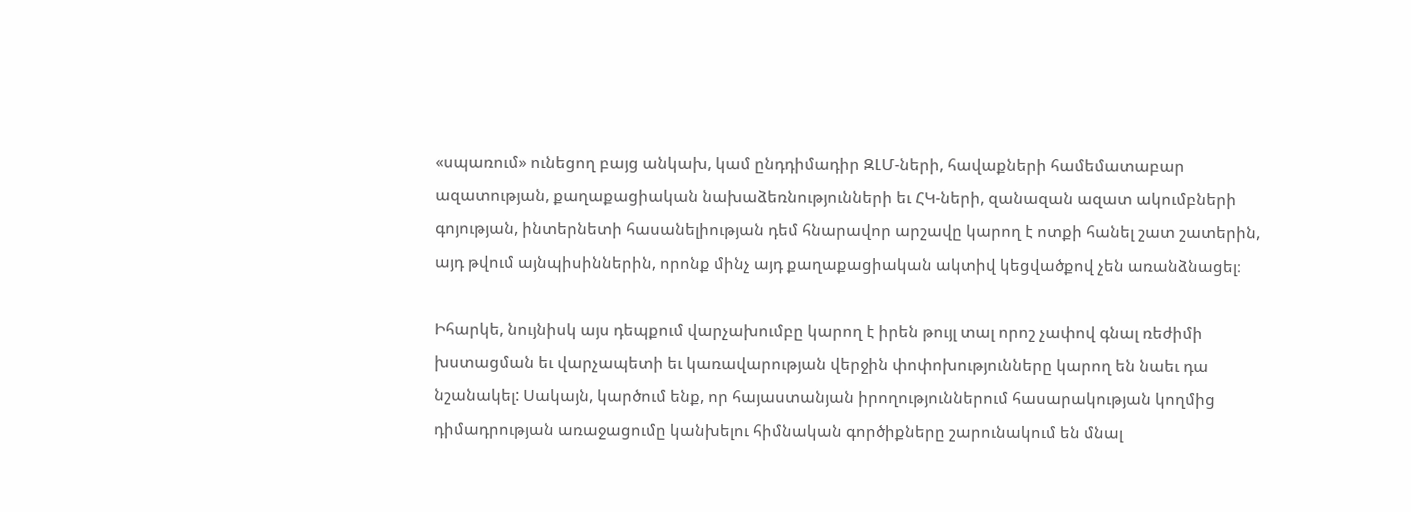«սպառում» ունեցող բայց անկախ, կամ ընդդիմադիր ԶԼՄ-ների, հավաքների համեմատաբար ազատության, քաղաքացիական նախաձեռնությունների եւ ՀԿ-ների, զանազան ազատ ակումբների գոյության, ինտերնետի հասանելիության դեմ հնարավոր արշավը կարող է ոտքի հանել շատ շատերին, այդ թվում այնպիսիններին, որոնք մինչ այդ քաղաքացիական ակտիվ կեցվածքով չեն առանձնացել։

Իհարկե, նույնիսկ այս դեպքում վարչախումբը կարող է իրեն թույլ տալ որոշ չափով գնալ ռեժիմի խստացման եւ վարչապետի եւ կառավարության վերջին փոփոխությունները կարող են նաեւ դա նշանակել: Սակայն, կարծում ենք, որ հայաստանյան իրողություններում հասարակության կողմից դիմադրության առաջացումը կանխելու հիմնական գործիքները շարունակում են մնալ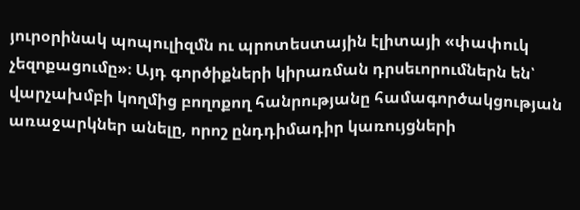յուրօրինակ պոպուլիզմն ու պրոտեստային էլիտայի «փափուկ չեզոքացումը»։ Այդ գործիքների կիրառման դրսեւորումներն են՝ վարչախմբի կողմից բողոքող հանրությանը համագործակցության առաջարկներ անելը, որոշ ընդդիմադիր կառույցների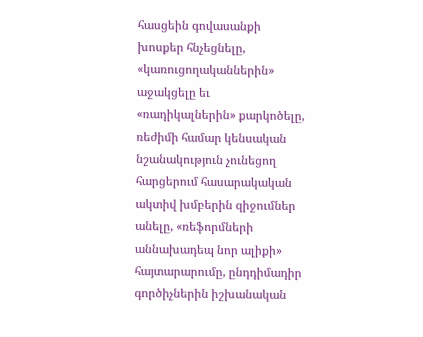հասցեին գովասանքի խոսքեր հնչեցնելը, «կառուցողականներին» աջակցելը եւ «ռադիկալներին» քարկոծելը, ռեժիմի համար կենսական նշանակություն չունեցող հարցերում հասարակական ակտիվ խմբերին զիջումներ անելը, «ռեֆորմների աննախադեպ նոր ալիքի» հայտարարումը, ընդդիմադիր գործիչներին իշխանական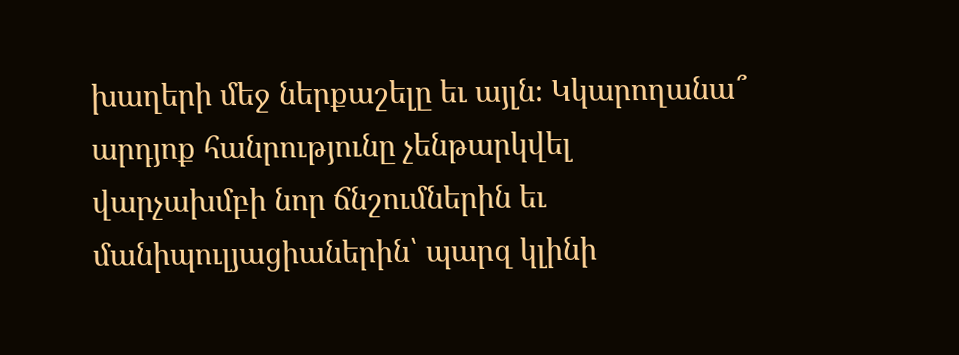խաղերի մեջ ներքաշելը եւ այլն։ Կկարողանա՞ արդյոք հանրությունը չենթարկվել վարչախմբի նոր ճնշումներին եւ մանիպուլյացիաներին՝ պարզ կլինի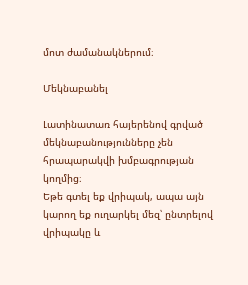մոտ ժամանակներում։

Մեկնաբանել

Լատինատառ հայերենով գրված մեկնաբանությունները չեն հրապարակվի խմբագրության կողմից։
Եթե գտել եք վրիպակ, ապա այն կարող եք ուղարկել մեզ՝ ընտրելով վրիպակը և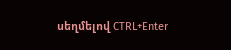սեղմելով CTRL+Enter